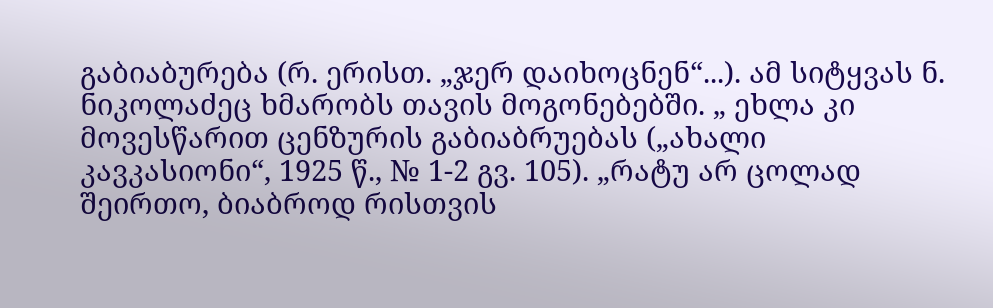გაბიაბურება (რ. ერისთ. „ჯერ დაიხოცნენ“...). ამ სიტყვას ნ. ნიკოლაძეც ხმარობს თავის მოგონებებში. „ ეხლა კი მოვესწარით ცენზურის გაბიაბრუებას („ახალი კავკასიონი“, 1925 წ., № 1-2 გვ. 105). „რატუ არ ცოლად შეირთო, ბიაბროდ რისთვის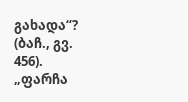გახადა“? (ბაჩ., გვ. 456). „ფარჩა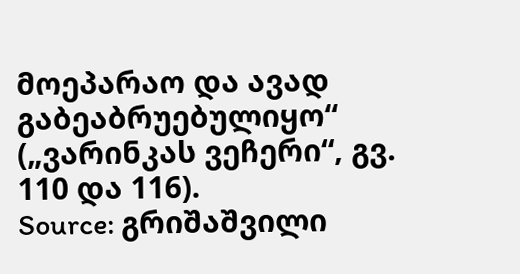მოეპარაო და ავად გაბეაბრუებულიყო“ („ვარინკას ვეჩერი“, გვ. 110 და 116).
Source: გრიშაშვილი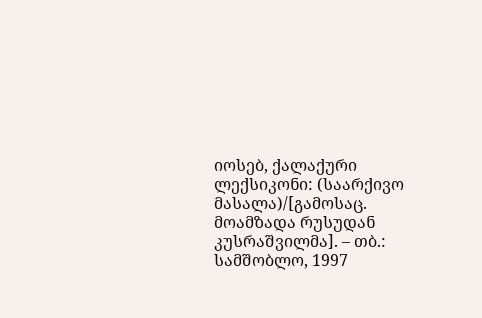იოსებ, ქალაქური ლექსიკონი: (საარქივო მასალა)/[გამოსაც. მოამზადა რუსუდან კუსრაშვილმა]. – თბ.: სამშობლო, 1997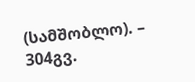(სამშობლო). – 304გვ.